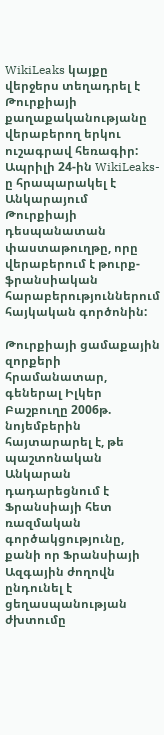WikiLeaks կայքը վերջերս տեղադրել է Թուրքիայի քաղաքականությանը վերաբերող երկու ուշագրավ հեռագիր: Ապրիլի 24-ին WikiLeaks-ը հրապարակել է Անկարայում Թուրքիայի դեսպանատան փաստաթուղթը, որը վերաբերում է թուրք- ֆրանսիական հարաբերություններում հայկական գործոնին:

Թուրքիայի ցամաքային զորքերի հրամանատար, գեներալ Իլկեր Բաշբուղը 2006թ. նոյեմբերին հայտարարել է, թե պաշտոնական Անկարան դադարեցնում է Ֆրանսիայի հետ ռազմական գործակցությունը, քանի որ Ֆրանսիայի Ազգային ժողովն ընդունել է ցեղասպանության ժխտումը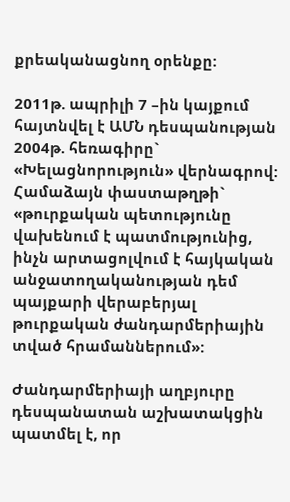քրեականացնող օրենքը:

2011թ. ապրիլի 7 –ին կայքում հայտնվել է ԱՄՆ դեսպանության 2004թ. հեռագիրը` «Խելացնորություն» վերնագրով:  Համաձայն փաստաթղթի` «թուրքական պետությունը վախենում է պատմությունից, ինչն արտացոլվում է հայկական անջատողականության դեմ պայքարի վերաբերյալ թուրքական ժանդարմերիային տված հրամաններում»:

Ժանդարմերիայի աղբյուրը դեսպանատան աշխատակցին պատմել է, որ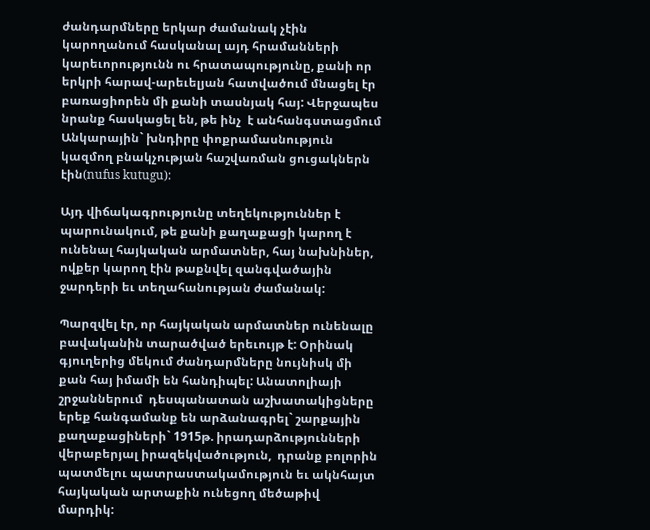ժանդարմները երկար ժամանակ չէին կարողանում հասկանալ այդ հրամանների կարեւորությունն ու հրատապությունը, քանի որ երկրի հարավ-արեւելյան հատվածում մնացել էր բառացիորեն մի քանի տասնյակ հայ: Վերջապես նրանք հասկացել են, թե ինչ  է անհանգստացմում Անկարային` խնդիրը փոքրամասնություն կազմող բնակչության հաշվառման ցուցակներն էին(nufus kutugu):

Այդ վիճակագրությունը տեղեկություններ է պարունակում, թե քանի քաղաքացի կարող է ունենալ հայկական արմատներ, հայ նախնիներ, ովքեր կարող էին թաքնվել զանգվածային ջարդերի եւ տեղահանության ժամանակ:

Պարզվել էր, որ հայկական արմատներ ունենալը բավականին տարածված երեւույթ է: Օրինակ գյուղերից մեկում ժանդարմները նույնիսկ մի  քան հայ իմամի են հանդիպել: Անատոլիայի շրջաններում  դեսպանատան աշխատակիցները երեք հանգամանք են արձանագրել` շարքային քաղաքացիների` 1915թ. իրադարձությունների վերաբերյալ իրազեկվածություն,  դրանք բոլորին պատմելու պատրաստակամություն եւ ակնհայտ հայկական արտաքին ունեցող մեծաթիվ մարդիկ: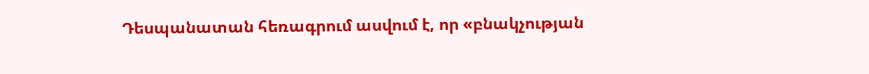Դեսպանատան հեռագրում ասվում է, որ «բնակչության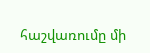հաշվառումը մի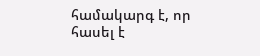համակարգ է, որ հասել է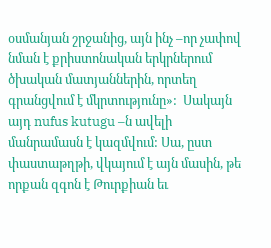օսմանյան շրջանից, այն ինչ –որ չափով նման է քրիստոնական երկրներում ծխական մատյաններին, որտեղ գրանցվում է մկրտությունը»:  Սակայն այդ nufus kutugu –ն ավելի մանրամասն է կազմվում: Սա, ըստ փաստաթղթի, վկայում է այն մասին, թե որքան զգոն է Թուրքիան եւ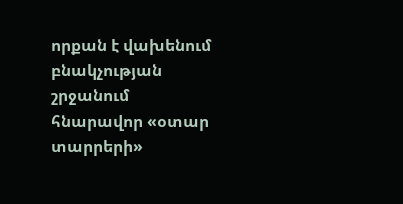որքան է վախենում բնակչության շրջանում հնարավոր «օտար տարրերի»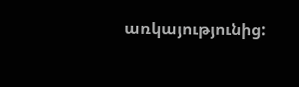առկայությունից: